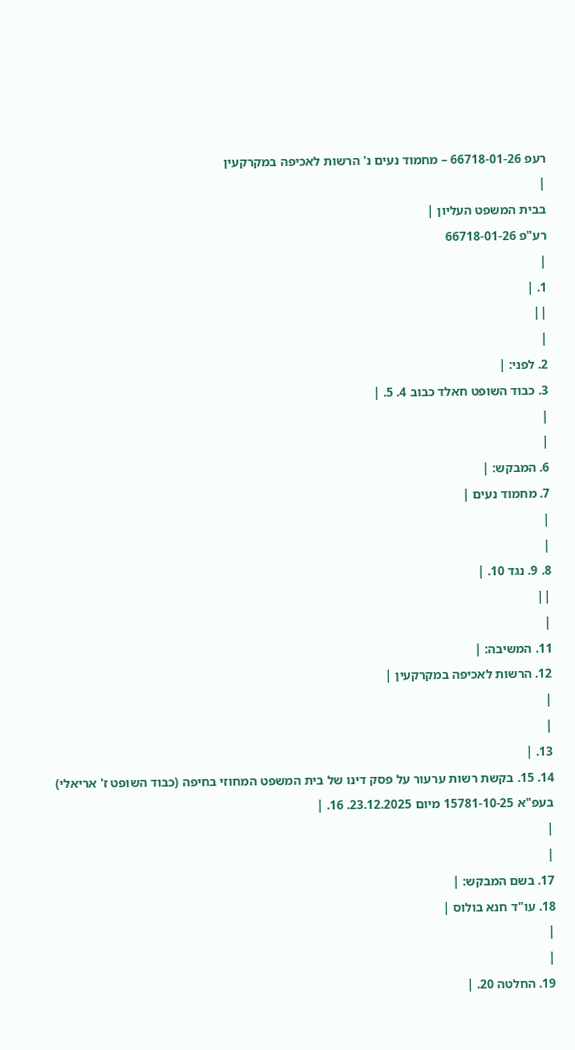רעפ 66718-01-26 – מחמוד נעים נ' הרשות לאכיפה במקרקעין
|
בבית המשפט העליון |
רע"פ 66718-01-26
|
1. |
||
|
2. לפני: |
3. כבוד השופט חאלד כבוב 4. 5. |
|
|
6. המבקש: |
7. מחמוד נעים |
|
|
8. 9. נגד 10. |
||
|
11. המשיבה: |
12. הרשות לאכיפה במקרקעין |
|
|
13. |
14. 15. בקשת רשות ערעור על פסק דינו של בית המשפט המחוזי בחיפה (כבוד השופט ז' אריאלי) בעפ"א 15781-10-25 מיום 23.12.2025. 16. |
|
|
17. בשם המבקש: |
18. עו"ד חנא בולוס |
|
|
19. החלטה 20. |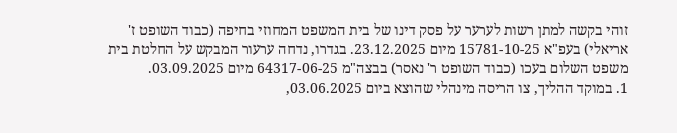זוהי בקשה למתן רשות לערער על פסק דינו של בית המשפט המחוזי בחיפה (כבוד השופט ז' אריאלי) בעפ"א 15781-10-25 מיום 23.12.2025. בגדרו, נדחה ערעור המבקש על החלטת בית משפט השלום בעכו (כבוד השופט ר' נאסר) בבצה"מ 64317-06-25 מיום 03.09.2025.
1. במוקד ההליך, צו הריסה מינהלי שהוצא ביום 03.06.2025,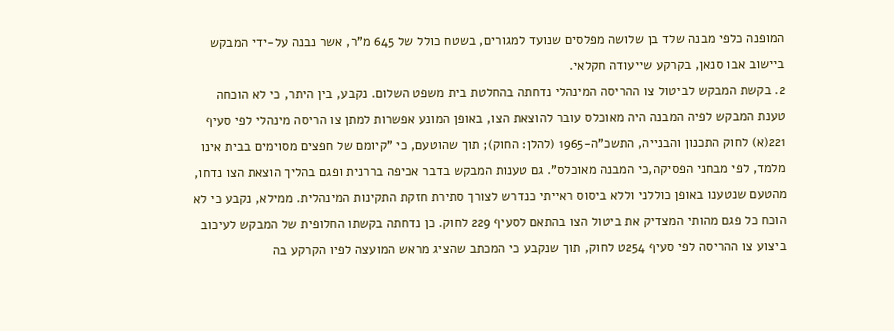המופנה כלפי מבנה שלד בן שלושה מפלסים שנועד למגורים, בשטח כולל של 645 מ"ר, אשר נבנה על-ידי המבקש ביישוב אבו סנאן, בקרקע שייעודה חקלאי.
2. בקשת המבקש לביטול צו ההריסה המינהלי נדחתה בהחלטת בית משפט השלום. נקבע, בין היתר, כי לא הוכחה טענת המבקש לפיה המבנה היה מאוכלס עובר להוצאת הצו, באופן המונע אפשרות למתן צו הריסה מינהלי לפי סעיף 221(א) לחוק התכנון והבנייה, התשכ"ה-1965 (להלן: החוק); תוך שהוטעם, כי "קיומם של חפצים מסוימים בבית אינו מלמד, לפי מבחני הפסיקה,כי המבנה מאוכלס". גם טענות המבקש בדבר אכיפה בררנית ופגם בהליך הוצאת הצו נדחו, מהטעם שנטענו באופן כוללני וללא ביסוס ראייתי כנדרש לצורך סתירת חזקת התקינות המינהלית. ממילא, נקבע כי לא הוכח כל פגם מהותי המצדיק את ביטול הצו בהתאם לסעיף 229 לחוק. כן נדחתה בקשתו החלופית של המבקש לעיכוב ביצוע צו ההריסה לפי סעיף 254ט לחוק, תוך שנקבע כי המכתב שהציג מראש המועצה לפיו הקרקע בה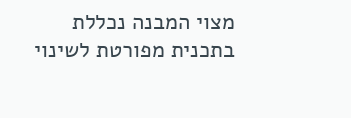מצוי המבנה נכללת בתכנית מפורטת לשינוי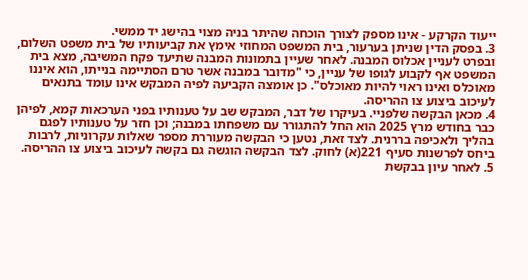ייעוד הקרקע - אינו מספק לצורך הוכחה שהיתר בניה מצוי בהישג יד ממשי.
3. בפסק הדין שניתן בערעור, בית המשפט המחוזי אימץ את קביעותיו של בית משפט השלום, ובפרט לעניין אכלוס המבנה. לאחר שעיין בתמונות המבנה שתיעד פקח המשיבה, מצא בית המשפט אף לקבוע לגופו של עניין, כי "מדובר במבנה אשר טרם הסתיימה בנייתו, הוא איננו מאוכלס ואינו ראוי להיות מאוכלס". כן אומצה הקביעה לפיה המבקש אינו עומד בתנאים לעיכוב ביצוע צו ההריסה.
4. מכאן הבקשה שלפניי. בעיקרו של דבר, המבקש שב על טענותיו בפני הערכאות קמא, לפיהן כבר בחודש מרץ 2025 הוא החל להתגורר עם משפחתו במבנה; וכן חזר על טענותיו לפגם בהליך ולאכיפה בררנית. לצד זאת, נטען כי הבקשה מעוררת מספר שאלות עקרוניות, לרבות ביחס לפרשנות סעיף 221(א) לחוק. לצד הבקשה הוגשה גם בקשה לעיכוב ביצוע צו ההריסה.
5. לאחר עיון בבקשת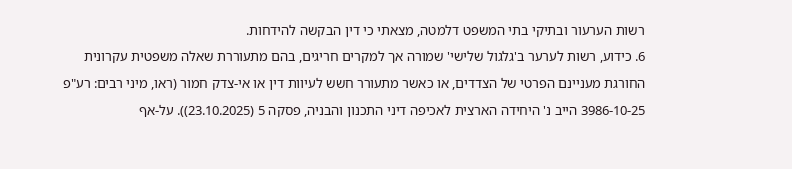רשות הערעור ובתיקי בתי המשפט דלמטה, מצאתי כי דין הבקשה להידחות.
6. כידוע, רשות לערער ב'גלגול שלישי' שמורה אך למקרים חריגים, בהם מתעוררת שאלה משפטית עקרונית החורגת מעניינם הפרטי של הצדדים, או כאשר מתעורר חשש לעיוות דין או אי-צדק חמור (ראו, מיני רבים: רע"פ 3986-10-25 הייב נ' היחידה הארצית לאכיפה דיני התכנון והבניה, פסקה 5 (23.10.2025)). על-אף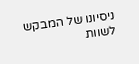ניסיונו של המבקש לשוות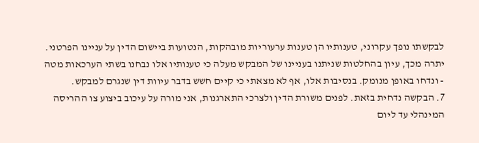לבקשתו נופך עקרוני, טענותיו הן טענות ערעוריות מובהקות, הנטועות ביישום הדין על עניינו הפרטני. יתרה מכך, עיון בהחלטות שניתנו בעניינו של המבקש מעלה כי טענותיו אלו נבחנו בשתי הערכאות מטה - ונדחו באופן מנומק. בנסיבות אלו, אף לא מצאתי כי קיים חשש בדבר עיוות דין שנגרם למבקש.
7. הבקשה נדחית בזאת. לפנים משורת הדין ולצרכי התארגנות, אני מורה על עיכוב ביצוע צו ההריסה המינהלי עד ליום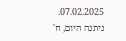07.02.2025.
ניתנה היום, ח'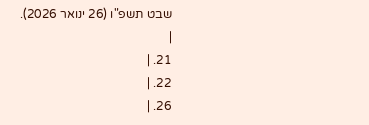שבט תשפ"ו (26 ינואר 2026).
|
21. |
22. |
26. |